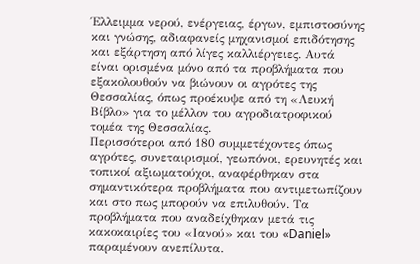Έλλειμμα νερού, ενέργειας, έργων, εμπιστοσύνης και γνώσης, αδιαφανείς μηχανισμοί επιδότησης και εξάρτηση από λίγες καλλιέργειες. Αυτά είναι ορισμένα μόνο από τα προβλήματα που εξακολουθούν να βιώνουν οι αγρότες της Θεσσαλίας, όπως προέκυψε από τη «Λευκή Βίβλο» για το μέλλον του αγροδιατροφικού τομέα της Θεσσαλίας.
Περισσότεροι από 180 συμμετέχοντες όπως αγρότες, συνεταιρισμοί, γεωπόνοι, ερευνητές και τοπικοί αξιωματούχοι, αναφέρθηκαν στα σημαντικότερα προβλήματα που αντιμετωπίζουν και στο πως μπορούν να επιλυθούν. Τα προβλήματα που αναδείχθηκαν μετά τις κακοκαιρίες του «Ιανού» και του «Daniel» παραμένουν ανεπίλυτα.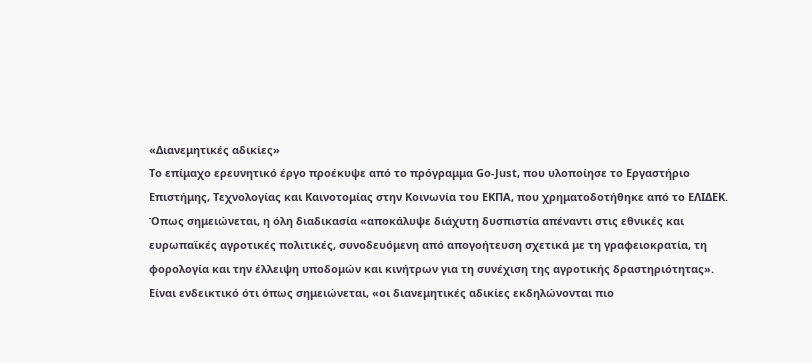«Διανεμητικές αδικίες»
Το επίμαχο ερευνητικό έργο προέκυψε από το πρόγραμμα Go-Just, που υλοποίησε το Εργαστήριο Επιστήμης, Τεχνολογίας και Καινοτομίας στην Κοινωνία του ΕΚΠΑ, που χρηματοδοτήθηκε από το ΕΛΙΔΕΚ. Όπως σημειώνεται, η όλη διαδικασία «αποκάλυψε διάχυτη δυσπιστία απέναντι στις εθνικές και ευρωπαϊκές αγροτικές πολιτικές, συνοδευόμενη από απογοήτευση σχετικά με τη γραφειοκρατία, τη φορολογία και την έλλειψη υποδομών και κινήτρων για τη συνέχιση της αγροτικής δραστηριότητας».
Είναι ενδεικτικό ότι όπως σημειώνεται, «οι διανεμητικές αδικίες εκδηλώνονται πιο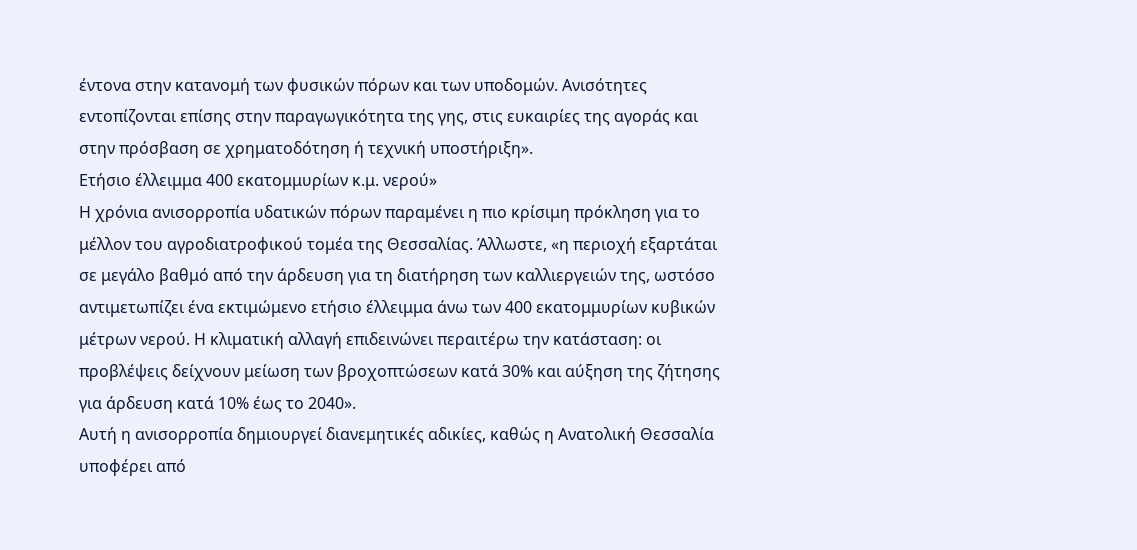έντονα στην κατανομή των φυσικών πόρων και των υποδομών. Ανισότητες εντοπίζονται επίσης στην παραγωγικότητα της γης, στις ευκαιρίες της αγοράς και στην πρόσβαση σε χρηματοδότηση ή τεχνική υποστήριξη».
Ετήσιο έλλειμμα 400 εκατομμυρίων κ.μ. νερού»
Η χρόνια ανισορροπία υδατικών πόρων παραμένει η πιο κρίσιμη πρόκληση για το μέλλον του αγροδιατροφικού τομέα της Θεσσαλίας. Άλλωστε, «η περιοχή εξαρτάται σε μεγάλο βαθμό από την άρδευση για τη διατήρηση των καλλιεργειών της, ωστόσο αντιμετωπίζει ένα εκτιμώμενο ετήσιο έλλειμμα άνω των 400 εκατομμυρίων κυβικών μέτρων νερού. Η κλιματική αλλαγή επιδεινώνει περαιτέρω την κατάσταση: οι προβλέψεις δείχνουν μείωση των βροχοπτώσεων κατά 30% και αύξηση της ζήτησης για άρδευση κατά 10% έως το 2040».
Αυτή η ανισορροπία δημιουργεί διανεμητικές αδικίες, καθώς η Ανατολική Θεσσαλία υποφέρει από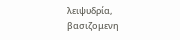λειψυδρία, βασιζομενη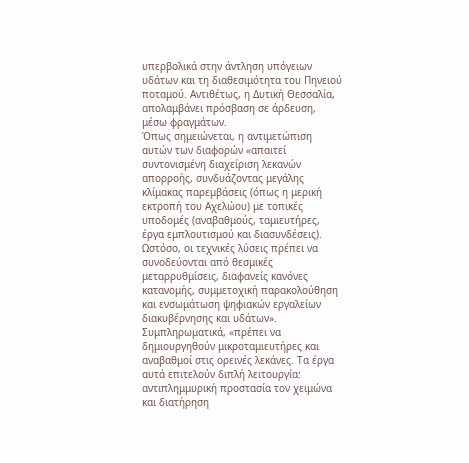υπερβολικά στην άντληση υπόγειων υδάτων και τη διαθεσιμότητα του Πηνειού ποταμού. Αντιθέτως, η Δυτική Θεσσαλία, απολαμβάνει πρόσβαση σε άρδευση, μέσω φραγμάτων.
Όπως σημειώνεται, η αντιμετώπιση αυτών των διαφορών «απαιτεί συντονισμένη διαχείριση λεκανών απορροής, συνδυάζοντας μεγάλης κλίμακας παρεμβάσεις (όπως η μερική εκτροπή του Αχελώου) με τοπικές υποδομές (αναβαθμούς, ταμιευτήρες, έργα εμπλουτισμού και διασυνδέσεις). Ωστόσο, οι τεχνικές λύσεις πρέπει να συνοδεύονται από θεσμικές μεταρρυθμίσεις, διαφανείς κανόνες κατανομής, συμμετοχική παρακολούθηση και ενσωμάτωση ψηφιακών εργαλείων διακυβέρνησης και υδάτων».
Συμπληρωματικά, «πρέπει να δημιουργηθούν μικροταμιευτήρες και αναβαθμοί στις ορεινές λεκάνες. Τα έργα αυτά επιτελούν διπλή λειτουργία: αντιπλημμυρική προστασία τον χειμώνα και διατήρηση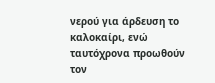νερού για άρδευση το καλοκαίρι, ενώ ταυτόχρονα προωθούν τον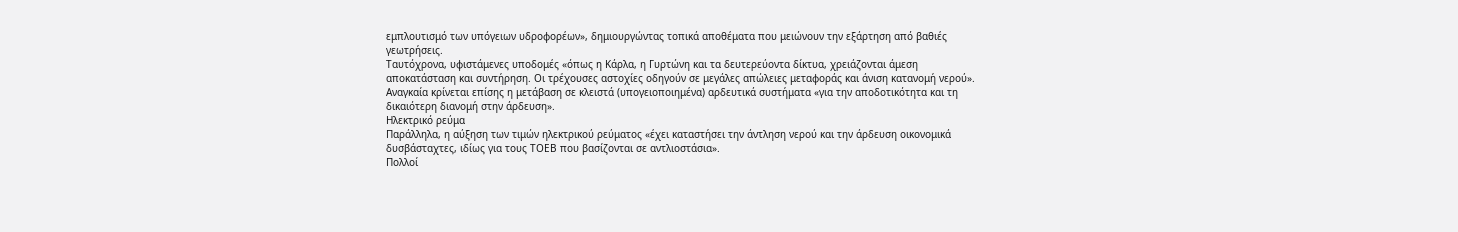εμπλουτισμό των υπόγειων υδροφορέων», δημιουργώντας τοπικά αποθέματα που μειώνουν την εξάρτηση από βαθιές γεωτρήσεις.
Ταυτόχρονα, υφιστάμενες υποδομές «όπως η Κάρλα, η Γυρτώνη και τα δευτερεύοντα δίκτυα, χρειάζονται άμεση αποκατάσταση και συντήρηση. Οι τρέχουσες αστοχίες οδηγούν σε μεγάλες απώλειες μεταφοράς και άνιση κατανομή νερού». Αναγκαία κρίνεται επίσης η μετάβαση σε κλειστά (υπογειοποιημένα) αρδευτικά συστήματα «για την αποδοτικότητα και τη δικαιότερη διανομή στην άρδευση».
Ηλεκτρικό ρεύμα
Παράλληλα, η αύξηση των τιμών ηλεκτρικού ρεύματος «έχει καταστήσει την άντληση νερού και την άρδευση οικονομικά δυσβάσταχτες, ιδίως για τους ΤΟΕΒ που βασίζονται σε αντλιοστάσια».
Πολλοί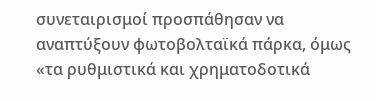συνεταιρισμοί προσπάθησαν να αναπτύξουν φωτοβολταϊκά πάρκα, όμως «τα ρυθμιστικά και χρηματοδοτικά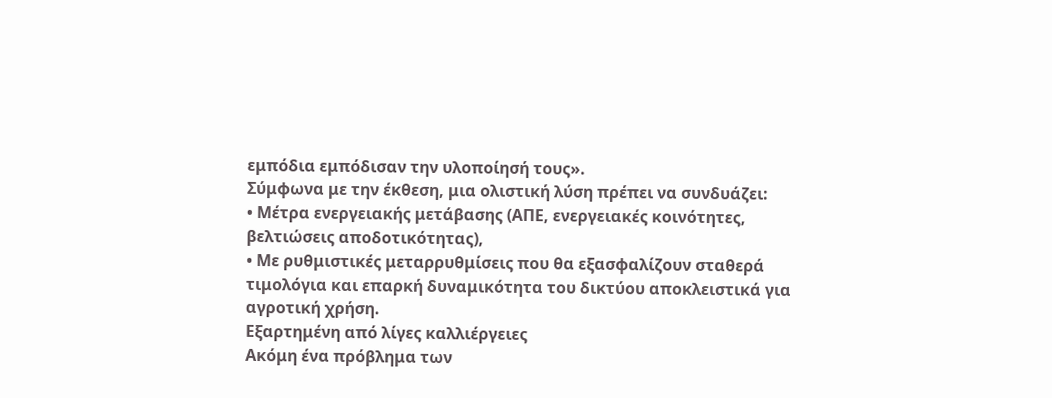εμπόδια εμπόδισαν την υλοποίησή τους».
Σύμφωνα με την έκθεση, μια ολιστική λύση πρέπει να συνδυάζει:
• Μέτρα ενεργειακής μετάβασης (ΑΠΕ, ενεργειακές κοινότητες, βελτιώσεις αποδοτικότητας),
• Με ρυθμιστικές μεταρρυθμίσεις που θα εξασφαλίζουν σταθερά τιμολόγια και επαρκή δυναμικότητα του δικτύου αποκλειστικά για αγροτική χρήση.
Εξαρτημένη από λίγες καλλιέργειες
Ακόμη ένα πρόβλημα των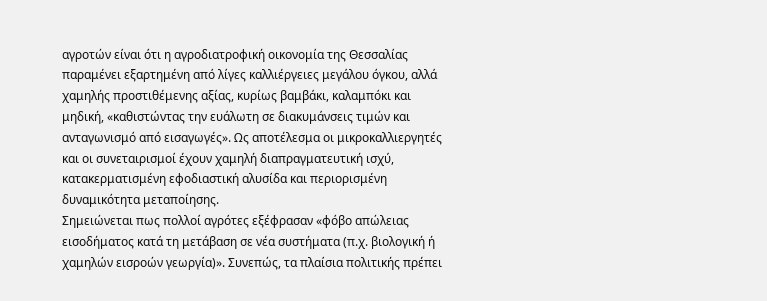αγροτών είναι ότι η αγροδιατροφική οικονομία της Θεσσαλίας παραμένει εξαρτημένη από λίγες καλλιέργειες μεγάλου όγκου, αλλά χαμηλής προστιθέμενης αξίας, κυρίως βαμβάκι, καλαμπόκι και μηδική, «καθιστώντας την ευάλωτη σε διακυμάνσεις τιμών και ανταγωνισμό από εισαγωγές». Ως αποτέλεσμα οι μικροκαλλιεργητές και οι συνεταιρισμοί έχουν χαμηλή διαπραγματευτική ισχύ, κατακερματισμένη εφοδιαστική αλυσίδα και περιορισμένη δυναμικότητα μεταποίησης.
Σημειώνεται πως πολλοί αγρότες εξέφρασαν «φόβο απώλειας εισοδήματος κατά τη μετάβαση σε νέα συστήματα (π.χ. βιολογική ή χαμηλών εισροών γεωργία)». Συνεπώς, τα πλαίσια πολιτικής πρέπει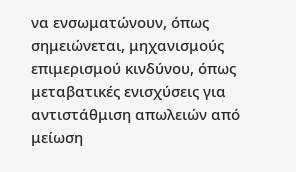να ενσωματώνουν, όπως σημειώνεται, μηχανισμούς επιμερισμού κινδύνου, όπως μεταβατικές ενισχύσεις για αντιστάθμιση απωλειών από μείωση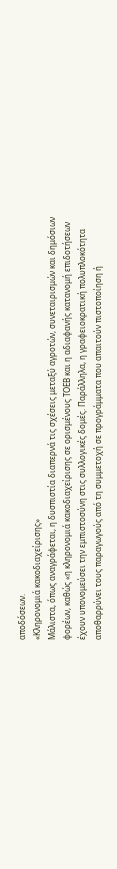αποδόσεων.
«Κληρονομιά κακοδιαχείρισης»
Μάλιστα, όπως αναγράφεται, η δυσπιστία διαπερνά τις σχέσεις μεταξύ αγροτών, συνεταιρισμών και δημόσιων φορέων, καθώς «η κληρονομιά κακοδιαχείρισης σε ορισμένους ΤΟΕΒ και η αδιαφανής κατανομή επιδοτήσεων έχουν υπονομεύσει την εμπιστοσύνη στις συλλογικές δομές. Παράλληλα, η γραφειοκρατική πολυπλοκότητα αποθαρρύνει τους παραγωγούς από τη συμμετοχή σε προγράμματα που απαιτούν πιστοποίηση ή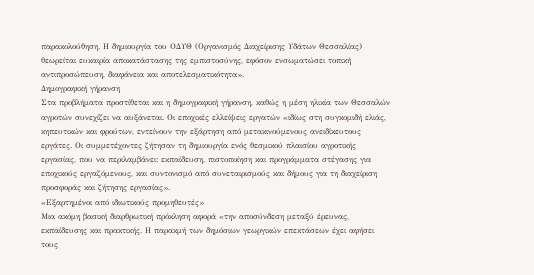παρακολούθηση. Η δημιουργία του ΟΔΥΘ (Οργανισμός Διαχείρισης Υδάτων Θεσσαλίας) θεωρείται ευκαιρία αποκατάστασης της εμπιστοσύνης, εφόσον ενσωματώσει τοπική αντιπροσώπευση, διαφάνεια και αποτελεσματικότητα».
Δημογραφική γήρανση
Στα προβλήματα προστίθεται και η δημογραφική γήρανση, καθώς η μέση ηλικία των Θεσσαλών αγροτών συνεχίζει να αυξάνεται. Οι εποχικές ελλείψεις εργατών «ιδίως στη συγκομιδή ελιάς, κηπευτικών και φρούτων, εντείνουν την εξάρτηση από μετακινούμενους ανειδίκευτους εργάτες. Οι συμμετέχοντες ζήτησαν τη δημιουργία ενός θεσμικού πλαισίου αγροτικής εργασίας, που να περιλαμβάνει: εκπαίδευση, πιστοποίηση και προγράμματα στέγασης για εποχικούς εργαζόμενους, και συντονισμό από συνεταιρισμούς και δήμους για τη διαχείριση προσφοράς και ζήτησης εργασίας».
«Εξαρτημένοι από ιδιωτικούς προμηθευτές»
Μια ακόμη βασική διαρθρωτική πρόκληση αφορά «την αποσύνδεση μεταξύ έρευνας, εκπαίδευσης και πρακτικής. Η παρακμή των δημόσιων γεωργικών επεκτάσεων έχει αφήσει τους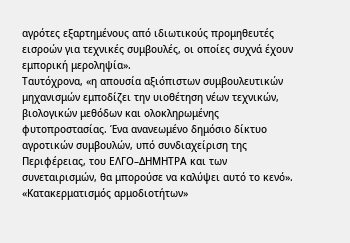αγρότες εξαρτημένους από ιδιωτικούς προμηθευτές εισροών για τεχνικές συμβουλές, οι οποίες συχνά έχουν εμπορική μεροληψία».
Ταυτόχρονα, «η απουσία αξιόπιστων συμβουλευτικών μηχανισμών εμποδίζει την υιοθέτηση νέων τεχνικών, βιολογικών μεθόδων και ολοκληρωμένης φυτοπροστασίας. Ένα ανανεωμένο δημόσιο δίκτυο αγροτικών συμβουλών, υπό συνδιαχείριση της Περιφέρειας, του ΕΛΓΟ–ΔΗΜΗΤΡΑ και των συνεταιρισμών, θα μπορούσε να καλύψει αυτό το κενό».
«Κατακερματισμός αρμοδιοτήτων»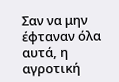Σαν να μην έφταναν όλα αυτά, η αγροτική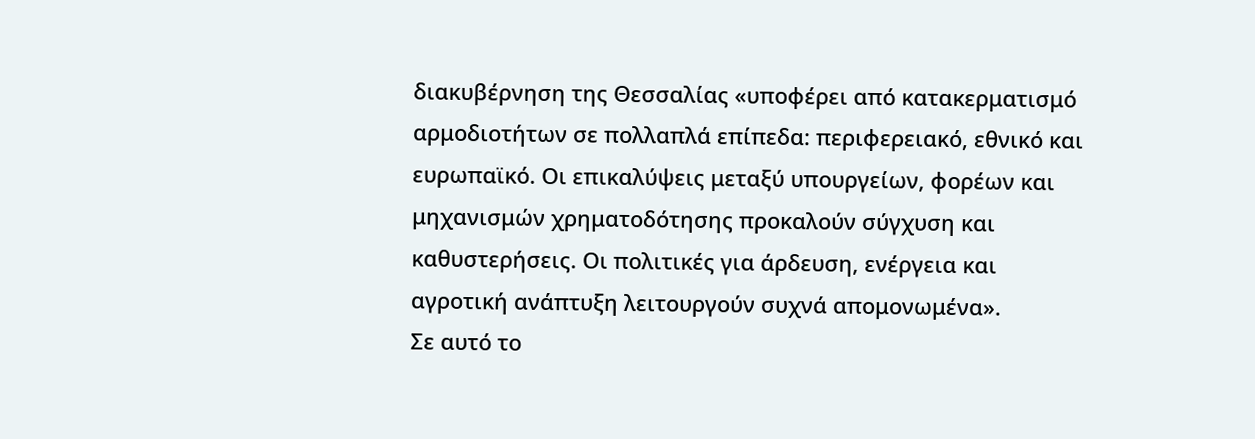διακυβέρνηση της Θεσσαλίας «υποφέρει από κατακερματισμό αρμοδιοτήτων σε πολλαπλά επίπεδα: περιφερειακό, εθνικό και ευρωπαϊκό. Οι επικαλύψεις μεταξύ υπουργείων, φορέων και μηχανισμών χρηματοδότησης προκαλούν σύγχυση και καθυστερήσεις. Οι πολιτικές για άρδευση, ενέργεια και αγροτική ανάπτυξη λειτουργούν συχνά απομονωμένα».
Σε αυτό το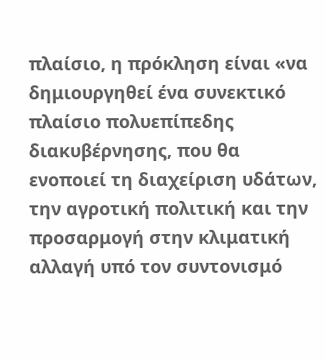πλαίσιο, η πρόκληση είναι «να δημιουργηθεί ένα συνεκτικό πλαίσιο πολυεπίπεδης διακυβέρνησης, που θα ενοποιεί τη διαχείριση υδάτων, την αγροτική πολιτική και την προσαρμογή στην κλιματική αλλαγή υπό τον συντονισμό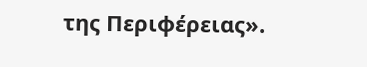της Περιφέρειας».